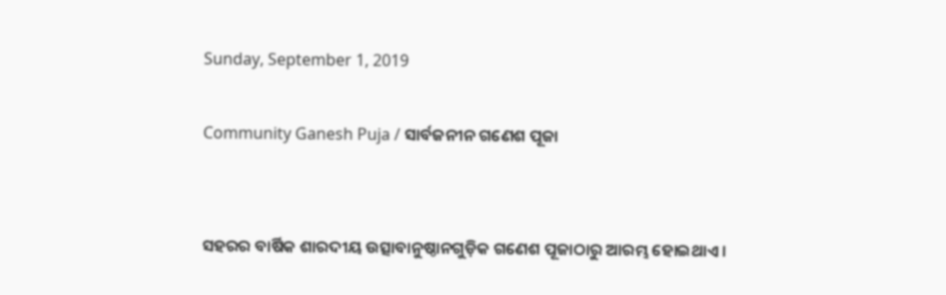Sunday, September 1, 2019

Community Ganesh Puja / ସାର୍ବଜନୀନ ଗଣେଶ ପୂଜା


ସହରର ବାର୍ଷିକ ଶାରଦୀୟ ଉତ୍ସାବାନୁଷ୍ଠାନଗୁଡ଼ିକ ଗଣେଶ ପୂଜାଠାରୁ ଆରମ୍ଭ ହୋଇଥାଏ ।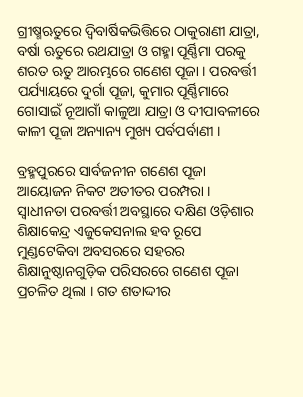ଗ୍ରୀଷ୍ମଋତୁରେ ଦ୍ୱିବାର୍ଷିକଭିତ୍ତିରେ ଠାକୁରାଣୀ ଯାତ୍ରା, ବର୍ଷା ଋତୁରେ ରଥଯାତ୍ରା ଓ ଗହ୍ମା ପୂର୍ଣ୍ଣିମା ପରକୁ ଶରତ ଋତୁ ଆରମ୍ଭରେ ଗଣେଶ ପୂଜା । ପରବର୍ତ୍ତୀ ପର୍ଯ୍ୟାୟରେ ଦୁର୍ଗା ପୂଜା, କୁମାର ପୂର୍ଣ୍ଣିମାରେ ଗୋସାଇଁ ନୂଆଗାଁ କାଳୁଆ ଯାତ୍ରା ଓ ଦୀପାବଳୀରେ କାଳୀ ପୂଜା ଅନ୍ୟାନ୍ୟ ମୁଖ୍ୟ ପର୍ବପର୍ବାଣୀ ।

ବ୍ରହ୍ମପୁରରେ ସାର୍ବଜନୀନ ଗଣେଶ ପୂଜା ଆୟୋଜନ ନିକଟ ଅତୀତର ପରମ୍ପରା । ସ୍ୱାଧୀନତା ପରବର୍ତ୍ତୀ ଅବସ୍ଥାରେ ଦକ୍ଷିଣ ଓଡ଼ିଶାର ଶିକ୍ଷାକେନ୍ଦ୍ର ଏଜୁକେସନାଲ ହବ ରୂପେ ମୁଣ୍ଡଟେକିବା ଅବସରରେ ସହରର ଶିକ୍ଷାନୁଷ୍ଠାନଗୁଡ଼ିକ ପରିସରରେ ଗଣେଶ ପୂଜା ପ୍ରଚଳିତ ଥିଲା । ଗତ ଶତାଦ୍ଦୀର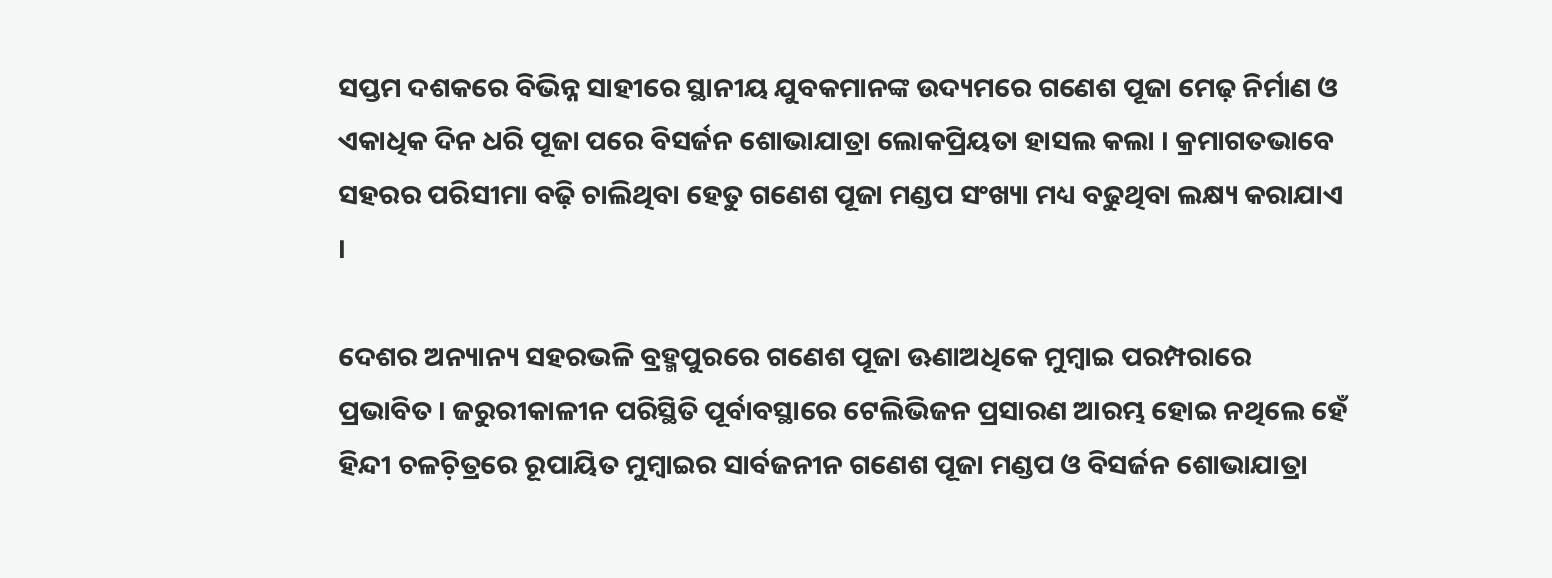ସପ୍ତମ ଦଶକରେ ବିଭିନ୍ନ ସାହୀରେ ସ୍ଥାନୀୟ ଯୁବକମାନଙ୍କ ଉଦ୍ୟମରେ ଗଣେଶ ପୂଜା ମେଢ଼ ନିର୍ମାଣ ଓ ଏକାଧିକ ଦିନ ଧରି ପୂଜା ପରେ ବିସର୍ଜନ ଶୋଭାଯାତ୍ରା ଲୋକପ୍ରିୟତା ହାସଲ କଲା । କ୍ରମାଗତଭାବେ ସହରର ପରିସୀମା ବଢ଼ି ଚାଲିଥିବା ହେତୁ ଗଣେଶ ପୂଜା ମଣ୍ଡପ ସଂଖ୍ୟା ମଧ୍ୟ ବଢୁଥିବା ଲକ୍ଷ୍ୟ କରାଯାଏ ।

ଦେଶର ଅନ୍ୟାନ୍ୟ ସହରଭଳି ବ୍ରହ୍ମପୁରରେ ଗଣେଶ ପୂଜା ଊଣାଅଧିକେ ମୁମ୍ୱାଇ ପରମ୍ପରାରେ ପ୍ରଭାବିତ । ଜରୁରୀକାଳୀନ ପରିସ୍ଥିତି ପୂର୍ବାବସ୍ଥାରେ ଟେଲିଭିଜନ ପ୍ରସାରଣ ଆରମ୍ଭ ହୋଇ ନଥିଲେ ହେଁ ହିନ୍ଦୀ ଚଳଚ଼ିତ୍ରରେ ରୂପାୟିତ ମୁମ୍ୱାଇର ସାର୍ବଜନୀନ ଗଣେଶ ପୂଜା ମଣ୍ଡପ ଓ ବିସର୍ଜନ ଶୋଭାଯାତ୍ରା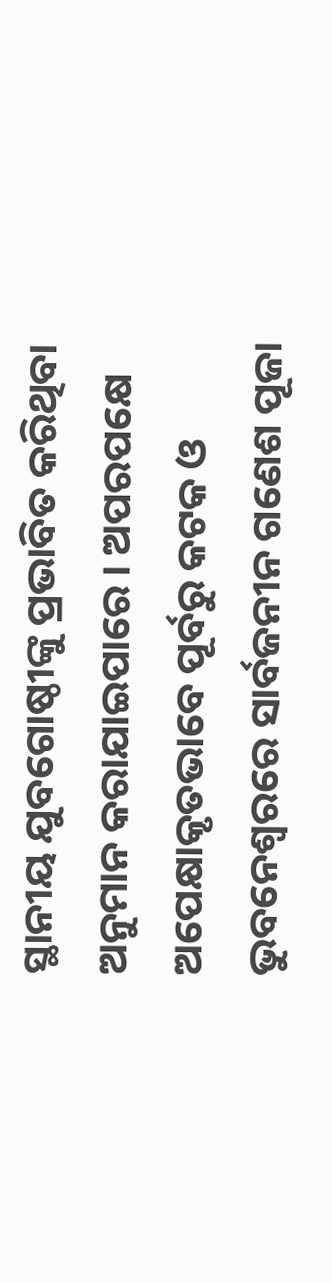ସ୍ଥାନୀୟ ଯୁବଗୋଷ୍ଠୀଙ୍କୁ ପ୍ରଭାବିତ କରିଥିବା ଅନୁମାନ କରାଯାଇପାରେ । ଅପରପକ୍ଷେ ଅପେକ୍ଷାକୃତଭାବେ ପୂର୍ବରୁ କଟକ ଓ ଭୁବନେଶ୍ୱରରେ ସାର୍ବଜନୀନ ଗଣେଶ ପୂଜା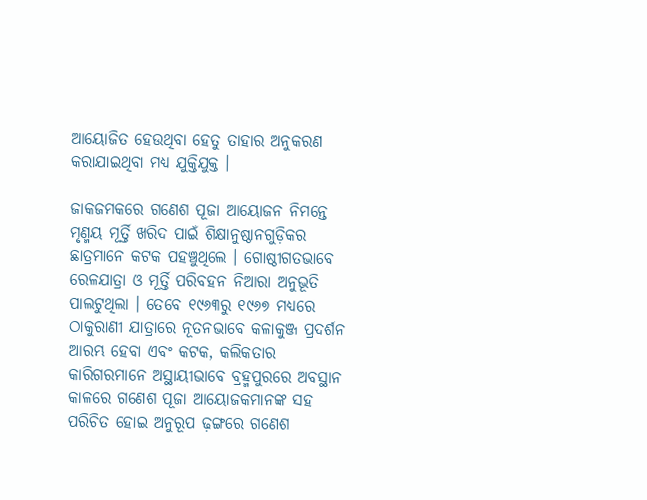ଆୟୋଜିତ ହେଉଥିବା ହେତୁ ତାହାର ଅନୁକରଣ କରାଯାଇଥିବା ମଧ୍ୟ ଯୁକ୍ତିଯୁକ୍ତ ।

ଜାକଜମକରେ ଗଣେଶ ପୂଜା ଆୟୋଜନ ନିମନ୍ତେ ମୃଣ୍ମୟ ମୂର୍ତ୍ତି ଖରିଦ ପାଇଁ ଶିକ୍ଷାନୁଷ୍ଠାନଗୁଡ଼ିକର ଛାତ୍ରମାନେ କଟକ ପହଞ୍ଚୁଥିଲେ । ଗୋଷ୍ଠୀଗତଭାବେ ରେଳଯାତ୍ରା ଓ ମୂର୍ତ୍ତି ପରିବହନ ନିଆରା ଅନୁଭୂତି ପାଲଟୁଥିଲା । ତେବେ ୧୯୬୩ରୁ ୧୯୬୭ ମଧ୍ୟରେ ଠାକୁରାଣୀ ଯାତ୍ରାରେ ନୂତନଭାବେ କଳାକୁଞ୍ଜ ପ୍ରଦର୍ଶନ ଆରମ୍ଭ ହେବା ଏବଂ କଟକ, କଲିକତାର କାରିଗରମାନେ ଅସ୍ଥାୟୀଭାବେ ବ୍ରହ୍ମପୁରରେ ଅବସ୍ଥାନ କାଳରେ ଗଣେଶ ପୂଜା ଆୟୋଜକମାନଙ୍କ ସହ ପରିଚିତ ହୋଇ ଅନୁରୂପ ଢ଼ଙ୍ଗରେ ଗଣେଶ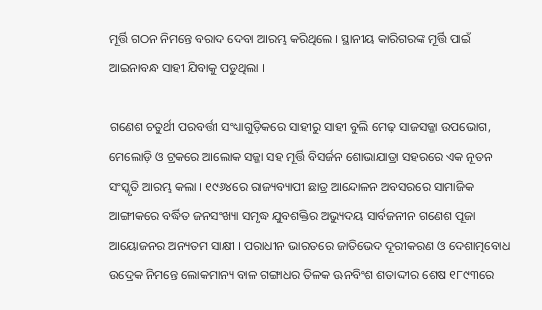ମୂର୍ତ୍ତି ଗଠନ ନିମନ୍ତେ ବରାଦ ଦେବା ଆରମ୍ଭ କରିଥିଲେ । ସ୍ଥାନୀୟ କାରିଗରଙ୍କ ମୂର୍ତ୍ତି ପାଇଁ ଆଇନାବନ୍ଧ ସାହୀ ଯିବାକୁ ପଡୁଥିଲା ।

ଗଣେଶ ଚତୁର୍ଥୀ ପରବର୍ତ୍ତୀ ସଂଧ୍ୟାଗୁଡ଼ିକରେ ସାହୀରୁ ସାହୀ ବୁଲି ମେଢ଼ ସାଜସଜ୍ଜା ଉପଭୋଗ, ମେଲୋଡ଼ି ଓ ଟ୍ରକରେ ଆଲୋକ ସଜ୍ଜା ସହ ମୂର୍ତ୍ତି ବିସର୍ଜନ ଶୋଭାଯାତ୍ରା ସହରରେ ଏକ ନୂତନ ସଂସ୍କୃତି ଆରମ୍ଭ କଲା । ୧୯୬୪ରେ ରାଜ୍ୟବ୍ୟାପୀ ଛାତ୍ର ଆନ୍ଦୋଳନ ଅବସରରେ ସାମାଜିକ ଆଙ୍ଗୀକରେ ବର୍ଦ୍ଧିତ ଜନସଂଖ୍ୟା ସମୃଦ୍ଧ ଯୁବଶକ୍ତିର ଅଭ୍ୟୁଦୟ ସାର୍ବଜନୀନ ଗଣେଶ ପୂଜା ଆୟୋଜନର ଅନ୍ୟତମ ସାକ୍ଷୀ । ପରାଧୀନ ଭାରତରେ ଜାତିଭେଦ ଦୂରୀକରଣ ଓ ଦେଶାତ୍ମବୋଧ ଉଦ୍ରେକ ନିମନ୍ତେ ଲୋକମାନ୍ୟ ବାଳ ଗଙ୍ଗାଧର ତିଳକ ଊନବିଂଶ ଶତାଦ୍ଦୀର ଶେଷ ୧୮୯୩ରେ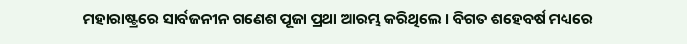ମହାରାଷ୍ଟ୍ରରେ ସାର୍ବଜନୀନ ଗଣେଶ ପୂଜା ପ୍ରଥା ଆରମ୍ଭ କରିଥିଲେ । ବିଗତ ଶହେବର୍ଷ ମଧ୍ୟରେ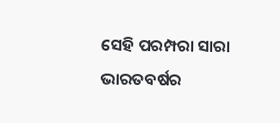ସେହି ପରମ୍ପରା ସାରା ଭାରତବର୍ଷର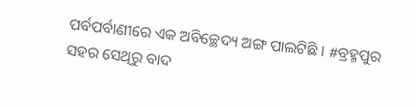ପର୍ବପର୍ବାଣୀରେ ଏକ ଅବିଚ୍ଛେଦ୍ୟ ଅଙ୍ଗ ପାଲଟିଛି । #ବ୍ରହ୍ମପୁର ସହର ସେଥିରୁ ବାଦ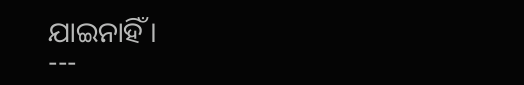ଯାଇନାହିଁ ।
---